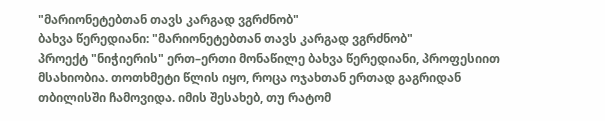"მარიონეტებთან თავს კარგად ვგრძნობ"
ბახვა წერედიანი: "მარიონეტებთან თავს კარგად ვგრძნობ"
პროექტ "ნიჭიერის" ერთ–ერთი მონაწილე ბახვა წერედიანი, პროფესიით მსახიობია. თოთხმეტი წლის იყო, როცა ოჯახთან ერთად გაგრიდან თბილისში ჩამოვიდა. იმის შესახებ, თუ რატომ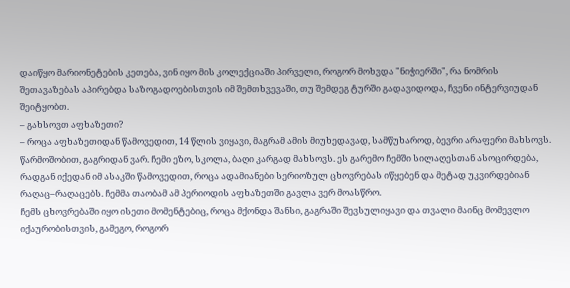დაიწყო მარიონეტების კეთება, ვინ იყო მის კოლექციაში პირველი, როგორ მოხვდა "ნიჭიერში", რა ნომრის შეთავაზებას აპირებდა საზოგადოებისთვის იმ შემთხვევაში, თუ შემდეგ ტურში გადავიდოდა, ჩვენი ინტერვიუდან შეიტყობთ.
– გახსოვთ აფხაზეთი?
– როცა აფხაზეთიდან წამოვედით, 14 წლის ვიყავი, მაგრამ ამის მიუხედავად, სამწუხაროდ, ბევრი არაფერი მახსოვს. წარმოშობით, გაგრიდან ვარ. ჩემი ეზო, სკოლა, ბაღი კარგად მახსოვს. ეს გარემო ჩემში სილაღესთან ასოცირდება, რადგან იქედან იმ ასაკში წამოვედით, როცა ადამიანები სერიოზულ ცხოვრებას იწყებენ და მეტად უკვირდებიან რაღაც–რაღაცებს. ჩემმა თაობამ ამ პერიოდის აფხაზეთში გავლა ვერ მოასწრო.
ჩემს ცხოვრებაში იყო ისეთი მომენტებიც, როცა მქონდა შანსი, გაგრაში შევსულიყავი და თვალი მაინც მომევლო იქაურობისთვის, გამეგო, როგორ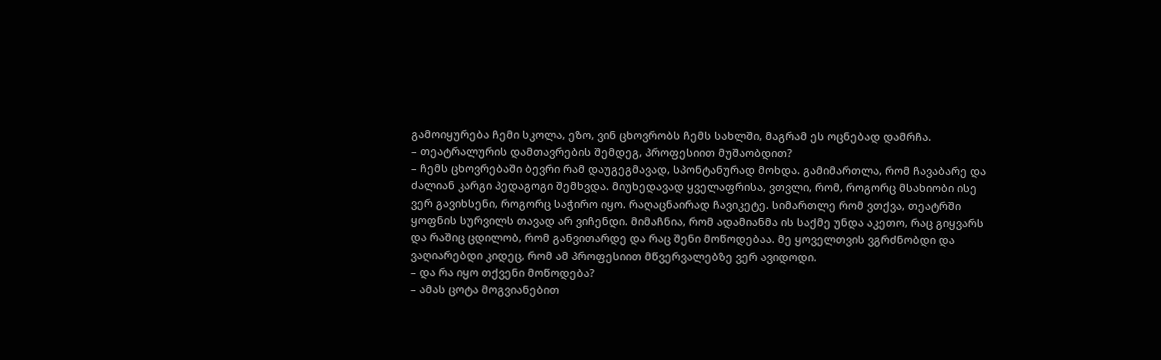გამოიყურება ჩემი სკოლა, ეზო, ვინ ცხოვრობს ჩემს სახლში, მაგრამ ეს ოცნებად დამრჩა.
– თეატრალურის დამთავრების შემდეგ, პროფესიით მუშაობდით?
– ჩემს ცხოვრებაში ბევრი რამ დაუგეგმავად, სპონტანურად მოხდა. გამიმართლა, რომ ჩავაბარე და ძალიან კარგი პედაგოგი შემხვდა. მიუხედავად ყველაფრისა, ვთვლი, რომ, როგორც მსახიობი ისე ვერ გავიხსენი, როგორც საჭირო იყო. რაღაცნაირად ჩავიკეტე. სიმართლე რომ ვთქვა, თეატრში ყოფნის სურვილს თავად არ ვიჩენდი. მიმაჩნია, რომ ადამიანმა ის საქმე უნდა აკეთო, რაც გიყვარს და რაშიც ცდილობ, რომ განვითარდე და რაც შენი მოწოდებაა. მე ყოველთვის ვგრძნობდი და ვაღიარებდი კიდეც, რომ ამ პროფესიით მწვერვალებზე ვერ ავიდოდი.
– და რა იყო თქვენი მოწოდება?
– ამას ცოტა მოგვიანებით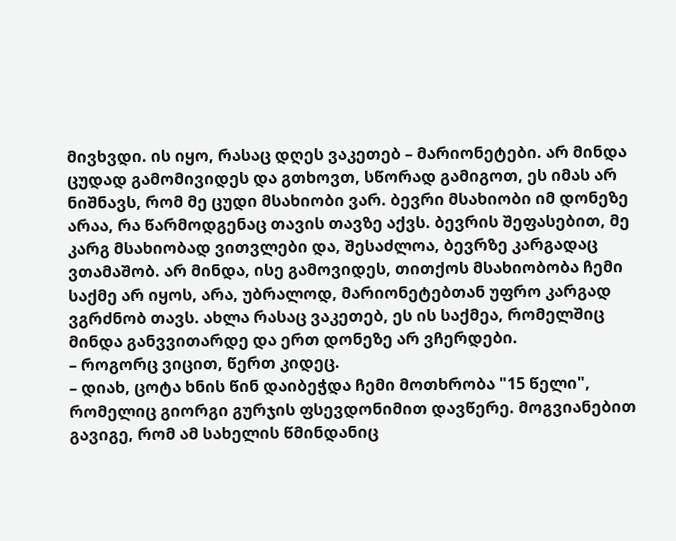მივხვდი. ის იყო, რასაც დღეს ვაკეთებ – მარიონეტები. არ მინდა ცუდად გამომივიდეს და გთხოვთ, სწორად გამიგოთ, ეს იმას არ ნიშნავს, რომ მე ცუდი მსახიობი ვარ. ბევრი მსახიობი იმ დონეზე არაა, რა წარმოდგენაც თავის თავზე აქვს. ბევრის შეფასებით, მე კარგ მსახიობად ვითვლები და, შესაძლოა, ბევრზე კარგადაც ვთამაშობ. არ მინდა, ისე გამოვიდეს, თითქოს მსახიობობა ჩემი საქმე არ იყოს, არა, უბრალოდ, მარიონეტებთან უფრო კარგად ვგრძნობ თავს. ახლა რასაც ვაკეთებ, ეს ის საქმეა, რომელშიც მინდა განვვითარდე და ერთ დონეზე არ ვჩერდები.
– როგორც ვიცით, წერთ კიდეც.
– დიახ, ცოტა ხნის წინ დაიბეჭდა ჩემი მოთხრობა "15 წელი", რომელიც გიორგი გურჯის ფსევდონიმით დავწერე. მოგვიანებით გავიგე, რომ ამ სახელის წმინდანიც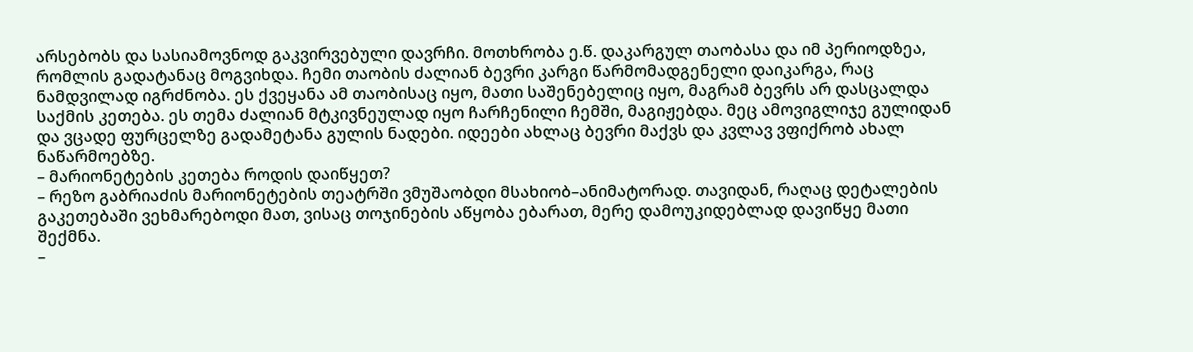არსებობს და სასიამოვნოდ გაკვირვებული დავრჩი. მოთხრობა ე.წ. დაკარგულ თაობასა და იმ პერიოდზეა, რომლის გადატანაც მოგვიხდა. ჩემი თაობის ძალიან ბევრი კარგი წარმომადგენელი დაიკარგა, რაც ნამდვილად იგრძნობა. ეს ქვეყანა ამ თაობისაც იყო, მათი საშენებელიც იყო, მაგრამ ბევრს არ დასცალდა საქმის კეთება. ეს თემა ძალიან მტკივნეულად იყო ჩარჩენილი ჩემში, მაგიჟებდა. მეც ამოვიგლიჯე გულიდან და ვცადე ფურცელზე გადამეტანა გულის ნადები. იდეები ახლაც ბევრი მაქვს და კვლავ ვფიქრობ ახალ ნაწარმოებზე.
– მარიონეტების კეთება როდის დაიწყეთ?
– რეზო გაბრიაძის მარიონეტების თეატრში ვმუშაობდი მსახიობ–ანიმატორად. თავიდან, რაღაც დეტალების გაკეთებაში ვეხმარებოდი მათ, ვისაც თოჯინების აწყობა ებარათ, მერე დამოუკიდებლად დავიწყე მათი შექმნა.
–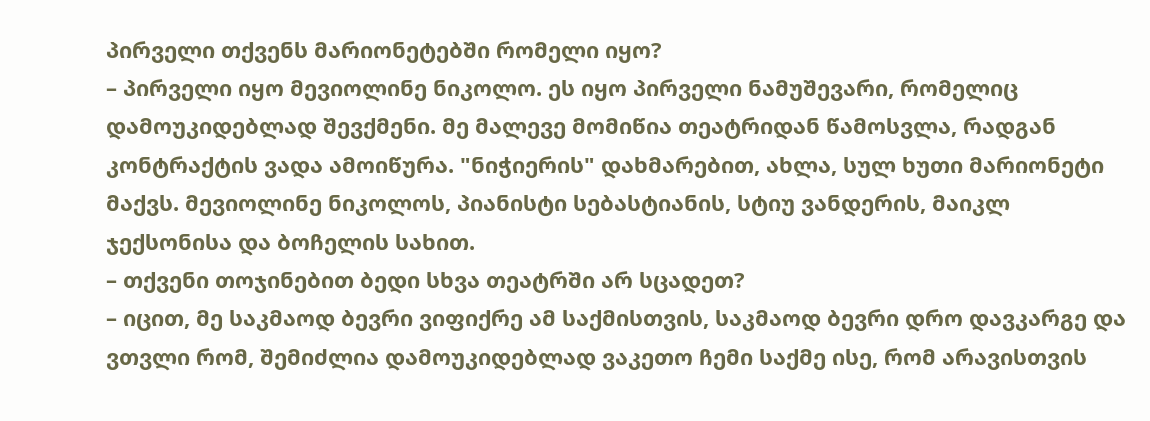პირველი თქვენს მარიონეტებში რომელი იყო?
– პირველი იყო მევიოლინე ნიკოლო. ეს იყო პირველი ნამუშევარი, რომელიც დამოუკიდებლად შევქმენი. მე მალევე მომიწია თეატრიდან წამოსვლა, რადგან კონტრაქტის ვადა ამოიწურა. "ნიჭიერის" დახმარებით, ახლა, სულ ხუთი მარიონეტი მაქვს. მევიოლინე ნიკოლოს, პიანისტი სებასტიანის, სტიუ ვანდერის, მაიკლ ჯექსონისა და ბოჩელის სახით.
– თქვენი თოჯინებით ბედი სხვა თეატრში არ სცადეთ?
– იცით, მე საკმაოდ ბევრი ვიფიქრე ამ საქმისთვის, საკმაოდ ბევრი დრო დავკარგე და ვთვლი რომ, შემიძლია დამოუკიდებლად ვაკეთო ჩემი საქმე ისე, რომ არავისთვის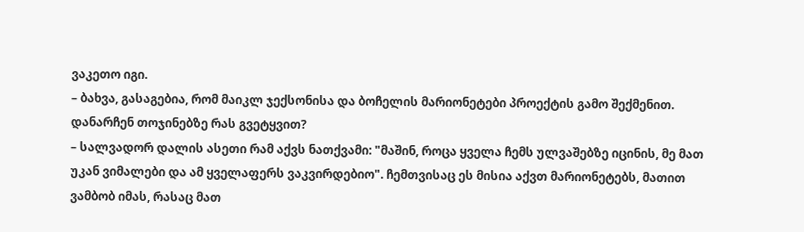ვაკეთო იგი.
– ბახვა, გასაგებია, რომ მაიკლ ჯექსონისა და ბოჩელის მარიონეტები პროექტის გამო შექმენით. დანარჩენ თოჯინებზე რას გვეტყვით?
– სალვადორ დალის ასეთი რამ აქვს ნათქვამი: "მაშინ, როცა ყველა ჩემს ულვაშებზე იცინის, მე მათ უკან ვიმალები და ამ ყველაფერს ვაკვირდებიო". ჩემთვისაც ეს მისია აქვთ მარიონეტებს, მათით ვამბობ იმას, რასაც მათ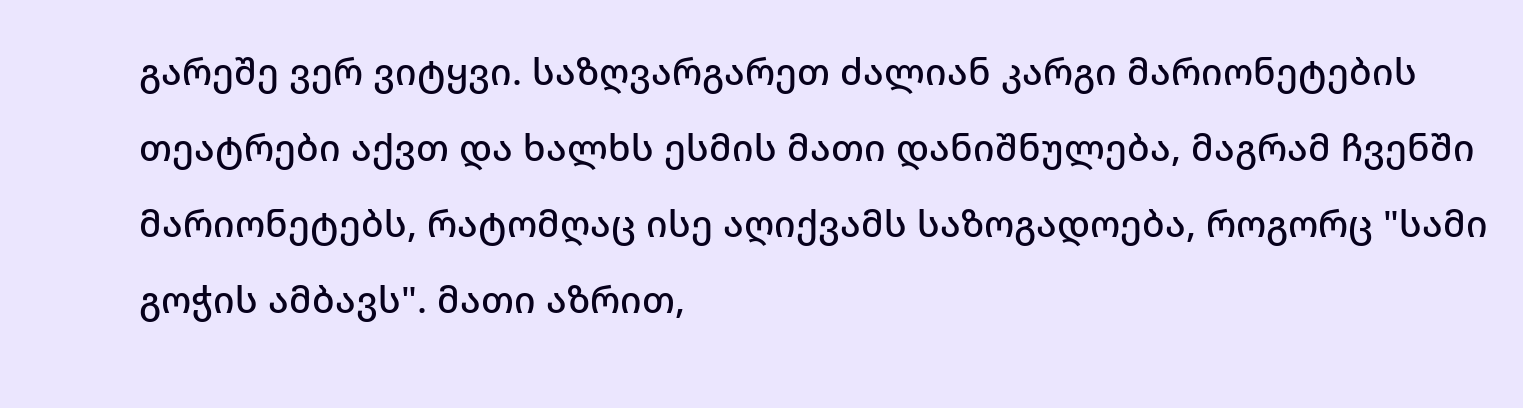გარეშე ვერ ვიტყვი. საზღვარგარეთ ძალიან კარგი მარიონეტების თეატრები აქვთ და ხალხს ესმის მათი დანიშნულება, მაგრამ ჩვენში მარიონეტებს, რატომღაც ისე აღიქვამს საზოგადოება, როგორც "სამი გოჭის ამბავს". მათი აზრით,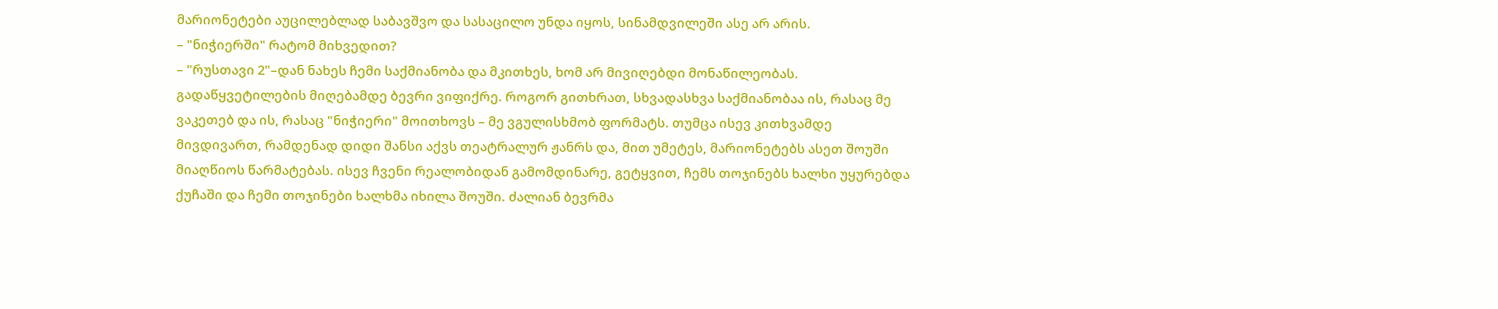მარიონეტები აუცილებლად საბავშვო და სასაცილო უნდა იყოს, სინამდვილეში ასე არ არის.
– "ნიჭიერში" რატომ მიხვედით?
– "რუსთავი 2"–დან ნახეს ჩემი საქმიანობა და მკითხეს, ხომ არ მივიღებდი მონაწილეობას. გადაწყვეტილების მიღებამდე ბევრი ვიფიქრე. როგორ გითხრათ, სხვადასხვა საქმიანობაა ის, რასაც მე ვაკეთებ და ის, რასაც "ნიჭიერი" მოითხოვს – მე ვგულისხმობ ფორმატს. თუმცა ისევ კითხვამდე მივდივართ, რამდენად დიდი შანსი აქვს თეატრალურ ჟანრს და, მით უმეტეს, მარიონეტებს ასეთ შოუში მიაღწიოს წარმატებას. ისევ ჩვენი რეალობიდან გამომდინარე, გეტყვით, ჩემს თოჯინებს ხალხი უყურებდა ქუჩაში და ჩემი თოჯინები ხალხმა იხილა შოუში. ძალიან ბევრმა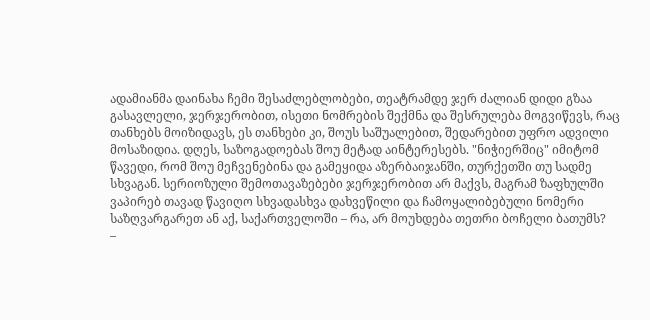ადამიანმა დაინახა ჩემი შესაძლებლობები, თეატრამდე ჯერ ძალიან დიდი გზაა გასავლელი, ჯერჯერობით, ისეთი ნომრების შექმნა და შესრულება მოგვიწევს, რაც თანხებს მოიზიდავს, ეს თანხები კი, შოუს საშუალებით, შედარებით უფრო ადვილი მოსაზიდია. დღეს, საზოგადოებას შოუ მეტად აინტერესებს. "ნიჭიერშიც" იმიტომ წავედი, რომ შოუ მეჩვენებინა და გამეყიდა აზერბაიჯანში, თურქეთში თუ სადმე სხვაგან. სერიოზული შემოთავაზებები ჯერჯერობით არ მაქვს, მაგრამ ზაფხულში ვაპირებ თავად წავიღო სხვადასხვა დახვეწილი და ჩამოყალიბებული ნომერი საზღვარგარეთ ან აქ, საქართველოში – რა, არ მოუხდება თეთრი ბოჩელი ბათუმს?
–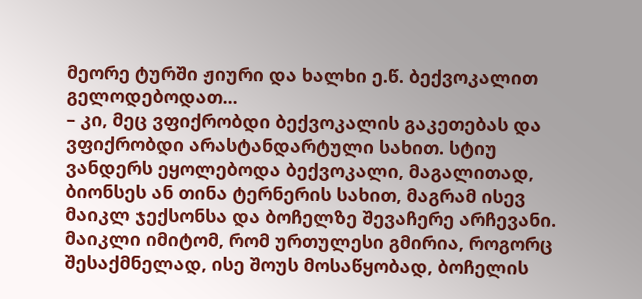მეორე ტურში ჟიური და ხალხი ე.წ. ბექვოკალით გელოდებოდათ...
– კი, მეც ვფიქრობდი ბექვოკალის გაკეთებას და ვფიქრობდი არასტანდარტული სახით. სტიუ ვანდერს ეყოლებოდა ბექვოკალი, მაგალითად, ბიონსეს ან თინა ტერნერის სახით, მაგრამ ისევ მაიკლ ჯექსონსა და ბოჩელზე შევაჩერე არჩევანი. მაიკლი იმიტომ, რომ ურთულესი გმირია, როგორც შესაქმნელად, ისე შოუს მოსაწყობად, ბოჩელის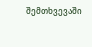შემთხვევაში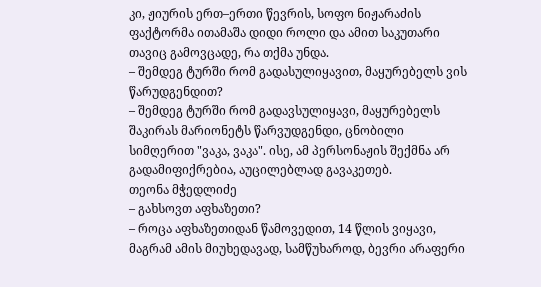კი, ჟიურის ერთ–ერთი წევრის, სოფო ნიჟარაძის ფაქტორმა ითამაშა დიდი როლი და ამით საკუთარი თავიც გამოვცადე, რა თქმა უნდა.
– შემდეგ ტურში რომ გადასულიყავით, მაყურებელს ვის წარუდგენდით?
– შემდეგ ტურში რომ გადავსულიყავი, მაყურებელს შაკირას მარიონეტს წარვუდგენდი, ცნობილი სიმღერით "ვაკა, ვაკა". ისე, ამ პერსონაჟის შექმნა არ გადამიფიქრებია, აუცილებლად გავაკეთებ.
თეონა მჭედლიძე
– გახსოვთ აფხაზეთი?
– როცა აფხაზეთიდან წამოვედით, 14 წლის ვიყავი, მაგრამ ამის მიუხედავად, სამწუხაროდ, ბევრი არაფერი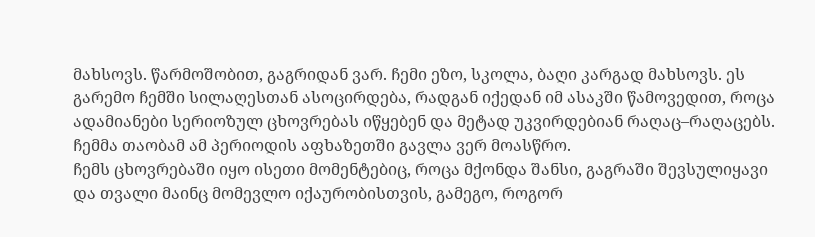მახსოვს. წარმოშობით, გაგრიდან ვარ. ჩემი ეზო, სკოლა, ბაღი კარგად მახსოვს. ეს გარემო ჩემში სილაღესთან ასოცირდება, რადგან იქედან იმ ასაკში წამოვედით, როცა ადამიანები სერიოზულ ცხოვრებას იწყებენ და მეტად უკვირდებიან რაღაც–რაღაცებს. ჩემმა თაობამ ამ პერიოდის აფხაზეთში გავლა ვერ მოასწრო.
ჩემს ცხოვრებაში იყო ისეთი მომენტებიც, როცა მქონდა შანსი, გაგრაში შევსულიყავი და თვალი მაინც მომევლო იქაურობისთვის, გამეგო, როგორ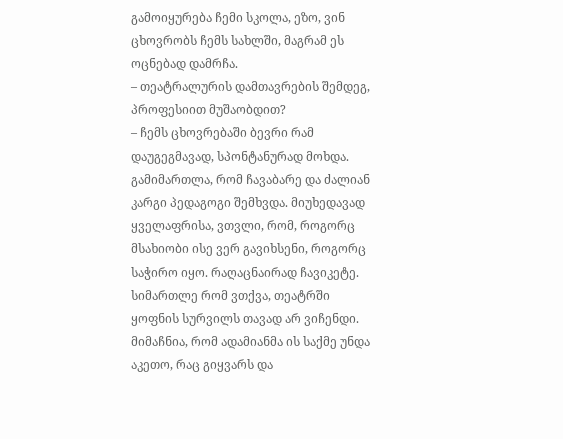გამოიყურება ჩემი სკოლა, ეზო, ვინ ცხოვრობს ჩემს სახლში, მაგრამ ეს ოცნებად დამრჩა.
– თეატრალურის დამთავრების შემდეგ, პროფესიით მუშაობდით?
– ჩემს ცხოვრებაში ბევრი რამ დაუგეგმავად, სპონტანურად მოხდა. გამიმართლა, რომ ჩავაბარე და ძალიან კარგი პედაგოგი შემხვდა. მიუხედავად ყველაფრისა, ვთვლი, რომ, როგორც მსახიობი ისე ვერ გავიხსენი, როგორც საჭირო იყო. რაღაცნაირად ჩავიკეტე. სიმართლე რომ ვთქვა, თეატრში ყოფნის სურვილს თავად არ ვიჩენდი. მიმაჩნია, რომ ადამიანმა ის საქმე უნდა აკეთო, რაც გიყვარს და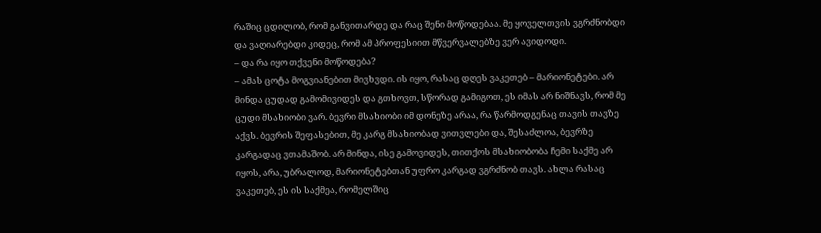რაშიც ცდილობ, რომ განვითარდე და რაც შენი მოწოდებაა. მე ყოველთვის ვგრძნობდი და ვაღიარებდი კიდეც, რომ ამ პროფესიით მწვერვალებზე ვერ ავიდოდი.
– და რა იყო თქვენი მოწოდება?
– ამას ცოტა მოგვიანებით მივხვდი. ის იყო, რასაც დღეს ვაკეთებ – მარიონეტები. არ მინდა ცუდად გამომივიდეს და გთხოვთ, სწორად გამიგოთ, ეს იმას არ ნიშნავს, რომ მე ცუდი მსახიობი ვარ. ბევრი მსახიობი იმ დონეზე არაა, რა წარმოდგენაც თავის თავზე აქვს. ბევრის შეფასებით, მე კარგ მსახიობად ვითვლები და, შესაძლოა, ბევრზე კარგადაც ვთამაშობ. არ მინდა, ისე გამოვიდეს, თითქოს მსახიობობა ჩემი საქმე არ იყოს, არა, უბრალოდ, მარიონეტებთან უფრო კარგად ვგრძნობ თავს. ახლა რასაც ვაკეთებ, ეს ის საქმეა, რომელშიც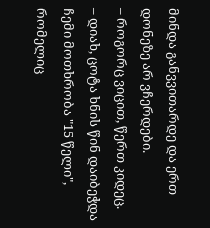მინდა განვვითარდე და ერთ დონეზე არ ვჩერდები.
– როგორც ვიცით, წერთ კიდეც.
– დიახ, ცოტა ხნის წინ დაიბეჭდა ჩემი მოთხრობა "15 წელი", რომელიც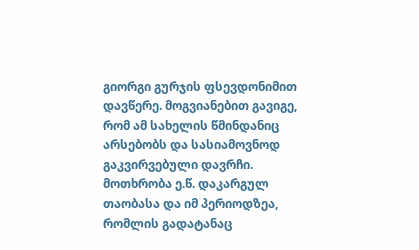გიორგი გურჯის ფსევდონიმით დავწერე. მოგვიანებით გავიგე, რომ ამ სახელის წმინდანიც არსებობს და სასიამოვნოდ გაკვირვებული დავრჩი. მოთხრობა ე.წ. დაკარგულ თაობასა და იმ პერიოდზეა, რომლის გადატანაც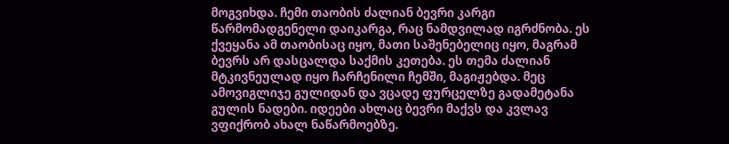მოგვიხდა. ჩემი თაობის ძალიან ბევრი კარგი წარმომადგენელი დაიკარგა, რაც ნამდვილად იგრძნობა. ეს ქვეყანა ამ თაობისაც იყო, მათი საშენებელიც იყო, მაგრამ ბევრს არ დასცალდა საქმის კეთება. ეს თემა ძალიან მტკივნეულად იყო ჩარჩენილი ჩემში, მაგიჟებდა. მეც ამოვიგლიჯე გულიდან და ვცადე ფურცელზე გადამეტანა გულის ნადები. იდეები ახლაც ბევრი მაქვს და კვლავ ვფიქრობ ახალ ნაწარმოებზე.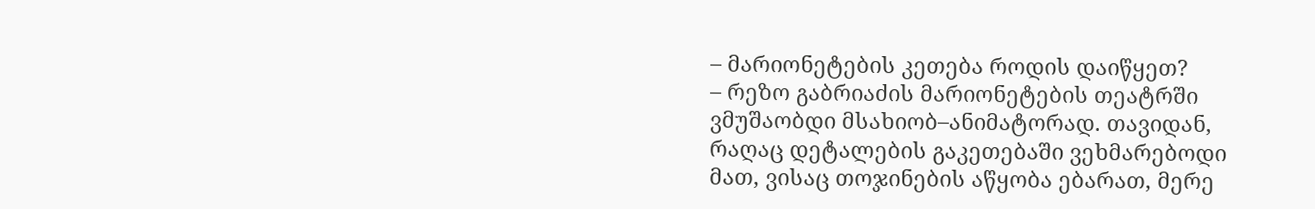– მარიონეტების კეთება როდის დაიწყეთ?
– რეზო გაბრიაძის მარიონეტების თეატრში ვმუშაობდი მსახიობ–ანიმატორად. თავიდან, რაღაც დეტალების გაკეთებაში ვეხმარებოდი მათ, ვისაც თოჯინების აწყობა ებარათ, მერე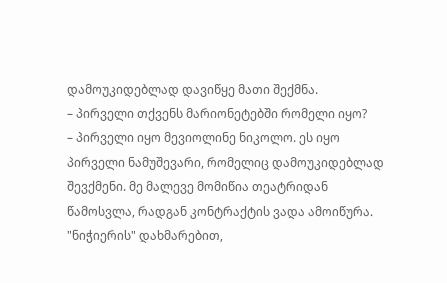დამოუკიდებლად დავიწყე მათი შექმნა.
– პირველი თქვენს მარიონეტებში რომელი იყო?
– პირველი იყო მევიოლინე ნიკოლო. ეს იყო პირველი ნამუშევარი, რომელიც დამოუკიდებლად შევქმენი. მე მალევე მომიწია თეატრიდან წამოსვლა, რადგან კონტრაქტის ვადა ამოიწურა. "ნიჭიერის" დახმარებით,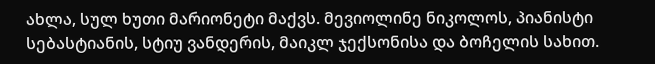ახლა, სულ ხუთი მარიონეტი მაქვს. მევიოლინე ნიკოლოს, პიანისტი სებასტიანის, სტიუ ვანდერის, მაიკლ ჯექსონისა და ბოჩელის სახით.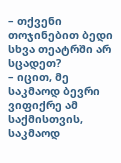– თქვენი თოჯინებით ბედი სხვა თეატრში არ სცადეთ?
– იცით, მე საკმაოდ ბევრი ვიფიქრე ამ საქმისთვის, საკმაოდ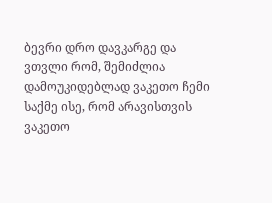ბევრი დრო დავკარგე და ვთვლი რომ, შემიძლია დამოუკიდებლად ვაკეთო ჩემი საქმე ისე, რომ არავისთვის ვაკეთო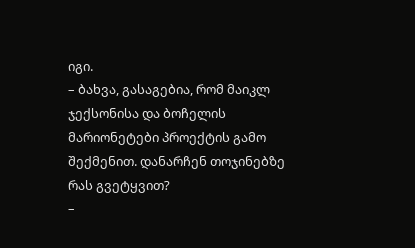იგი.
– ბახვა, გასაგებია, რომ მაიკლ ჯექსონისა და ბოჩელის მარიონეტები პროექტის გამო შექმენით. დანარჩენ თოჯინებზე რას გვეტყვით?
–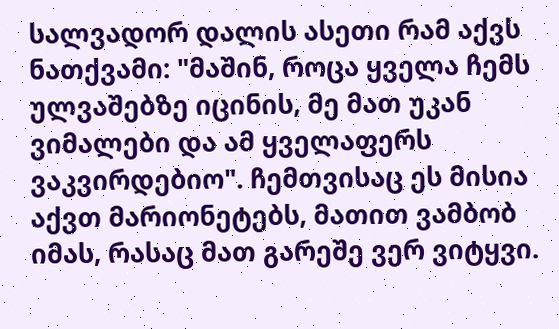სალვადორ დალის ასეთი რამ აქვს ნათქვამი: "მაშინ, როცა ყველა ჩემს ულვაშებზე იცინის, მე მათ უკან ვიმალები და ამ ყველაფერს ვაკვირდებიო". ჩემთვისაც ეს მისია აქვთ მარიონეტებს, მათით ვამბობ იმას, რასაც მათ გარეშე ვერ ვიტყვი.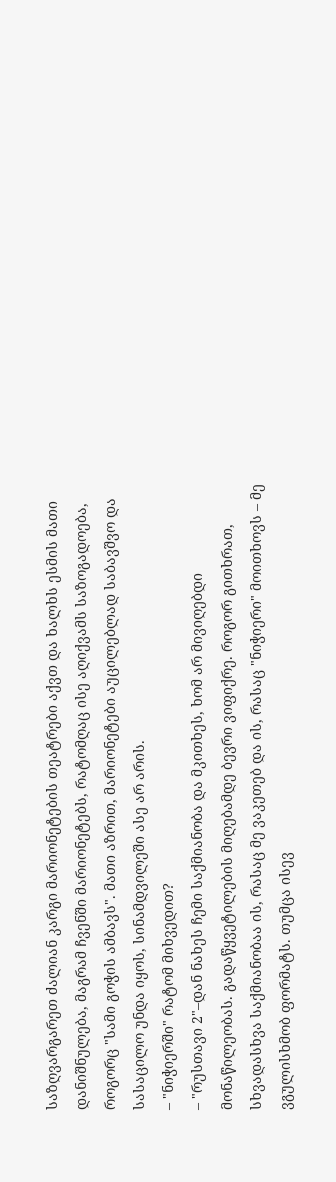საზღვარგარეთ ძალიან კარგი მარიონეტების თეატრები აქვთ და ხალხს ესმის მათი დანიშნულება, მაგრამ ჩვენში მარიონეტებს, რატომღაც ისე აღიქვამს საზოგადოება, როგორც "სამი გოჭის ამბავს". მათი აზრით, მარიონეტები აუცილებლად საბავშვო და სასაცილო უნდა იყოს, სინამდვილეში ასე არ არის.
– "ნიჭიერში" რატომ მიხვედით?
– "რუსთავი 2"–დან ნახეს ჩემი საქმიანობა და მკითხეს, ხომ არ მივიღებდი მონაწილეობას. გადაწყვეტილების მიღებამდე ბევრი ვიფიქრე. როგორ გითხრათ, სხვადასხვა საქმიანობაა ის, რასაც მე ვაკეთებ და ის, რასაც "ნიჭიერი" მოითხოვს – მე ვგულისხმობ ფორმატს. თუმცა ისევ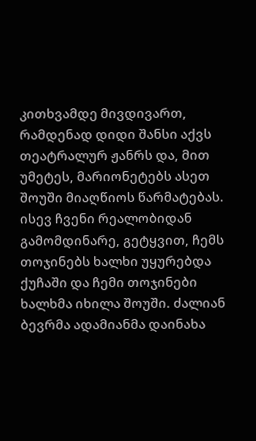კითხვამდე მივდივართ, რამდენად დიდი შანსი აქვს თეატრალურ ჟანრს და, მით უმეტეს, მარიონეტებს ასეთ შოუში მიაღწიოს წარმატებას. ისევ ჩვენი რეალობიდან გამომდინარე, გეტყვით, ჩემს თოჯინებს ხალხი უყურებდა ქუჩაში და ჩემი თოჯინები ხალხმა იხილა შოუში. ძალიან ბევრმა ადამიანმა დაინახა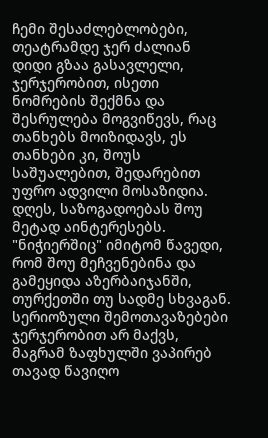ჩემი შესაძლებლობები, თეატრამდე ჯერ ძალიან დიდი გზაა გასავლელი, ჯერჯერობით, ისეთი ნომრების შექმნა და შესრულება მოგვიწევს, რაც თანხებს მოიზიდავს, ეს თანხები კი, შოუს საშუალებით, შედარებით უფრო ადვილი მოსაზიდია. დღეს, საზოგადოებას შოუ მეტად აინტერესებს. "ნიჭიერშიც" იმიტომ წავედი, რომ შოუ მეჩვენებინა და გამეყიდა აზერბაიჯანში, თურქეთში თუ სადმე სხვაგან. სერიოზული შემოთავაზებები ჯერჯერობით არ მაქვს, მაგრამ ზაფხულში ვაპირებ თავად წავიღო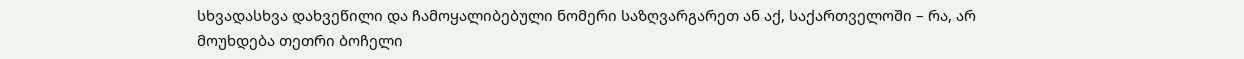სხვადასხვა დახვეწილი და ჩამოყალიბებული ნომერი საზღვარგარეთ ან აქ, საქართველოში – რა, არ მოუხდება თეთრი ბოჩელი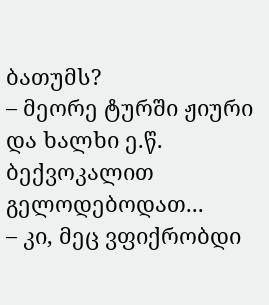ბათუმს?
– მეორე ტურში ჟიური და ხალხი ე.წ. ბექვოკალით გელოდებოდათ...
– კი, მეც ვფიქრობდი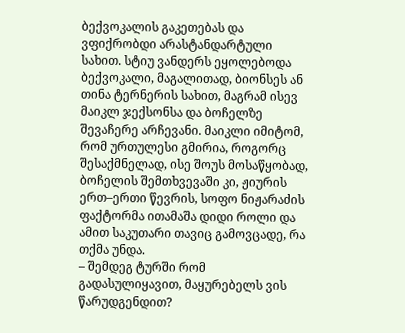ბექვოკალის გაკეთებას და ვფიქრობდი არასტანდარტული სახით. სტიუ ვანდერს ეყოლებოდა ბექვოკალი, მაგალითად, ბიონსეს ან თინა ტერნერის სახით, მაგრამ ისევ მაიკლ ჯექსონსა და ბოჩელზე შევაჩერე არჩევანი. მაიკლი იმიტომ, რომ ურთულესი გმირია, როგორც შესაქმნელად, ისე შოუს მოსაწყობად, ბოჩელის შემთხვევაში კი, ჟიურის ერთ–ერთი წევრის, სოფო ნიჟარაძის ფაქტორმა ითამაშა დიდი როლი და ამით საკუთარი თავიც გამოვცადე, რა თქმა უნდა.
– შემდეგ ტურში რომ გადასულიყავით, მაყურებელს ვის წარუდგენდით?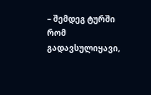– შემდეგ ტურში რომ გადავსულიყავი,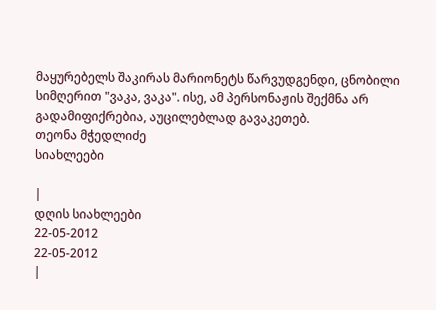მაყურებელს შაკირას მარიონეტს წარვუდგენდი, ცნობილი სიმღერით "ვაკა, ვაკა". ისე, ამ პერსონაჟის შექმნა არ გადამიფიქრებია, აუცილებლად გავაკეთებ.
თეონა მჭედლიძე
სიახლეები

|
დღის სიახლეები
22-05-2012
22-05-2012
|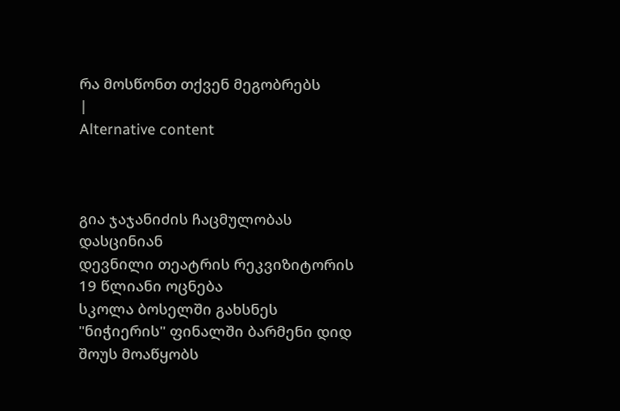რა მოსწონთ თქვენ მეგობრებს
|
Alternative content



გია ჯაჯანიძის ჩაცმულობას დასცინიან
დევნილი თეატრის რეკვიზიტორის 19 წლიანი ოცნება
სკოლა ბოსელში გახსნეს
"ნიჭიერის" ფინალში ბარმენი დიდ შოუს მოაწყობს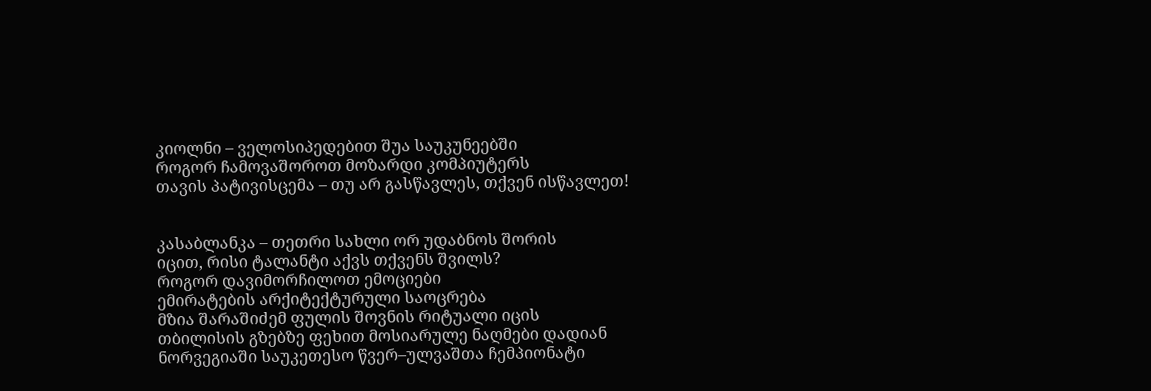კიოლნი – ველოსიპედებით შუა საუკუნეებში
როგორ ჩამოვაშოროთ მოზარდი კომპიუტერს
თავის პატივისცემა – თუ არ გასწავლეს, თქვენ ისწავლეთ!


კასაბლანკა – თეთრი სახლი ორ უდაბნოს შორის
იცით, რისი ტალანტი აქვს თქვენს შვილს?
როგორ დავიმორჩილოთ ემოციები
ემირატების არქიტექტურული საოცრება
მზია შარაშიძემ ფულის შოვნის რიტუალი იცის
თბილისის გზებზე ფეხით მოსიარულე ნაღმები დადიან
ნორვეგიაში საუკეთესო წვერ–ულვაშთა ჩემპიონატი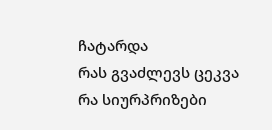ჩატარდა
რას გვაძლევს ცეკვა
რა სიურპრიზები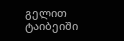გელით ტაიბეიში